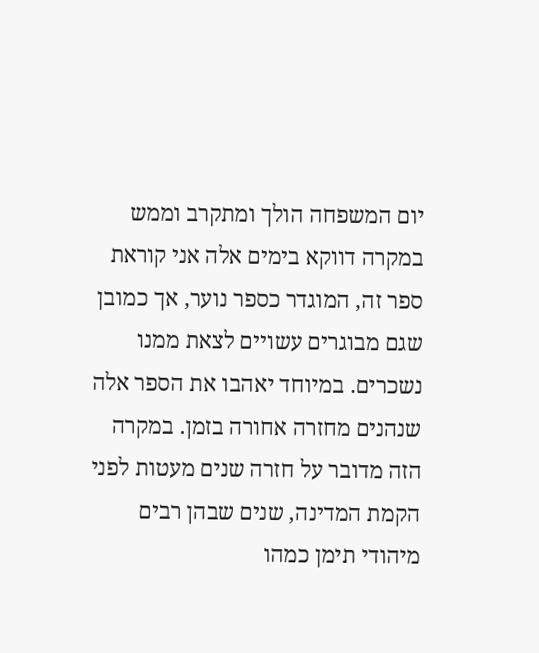יום המשפחה הולך ומתקרב וממש במקרה דווקא בימים אלה אני קוראת ספר זה, המוגדר כספר נוער, אך כמובן שגם מבוגרים עשויים לצאת ממנו נשכרים. במיוחד יאהבו את הספר אלה שנהנים מחזרה אחורה בזמן. במקרה הזה מדובר על חזרה שנים מעטות לפני הקמת המדינה, שנים שבהן רבים מיהודי תימן כמהו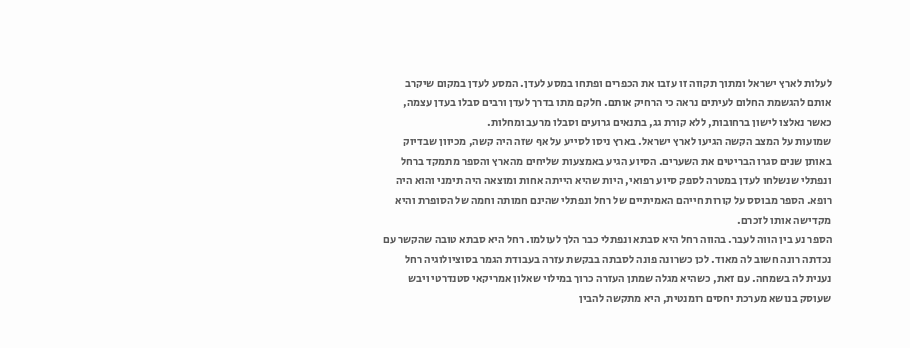לעלות לארץ ישראל ומתוך תקווה זו עזבו את הכפרים ופתחו במסע לעדן. המסע לעדן במקום שיקרב אותם להגשמת החלום לעיתים נראה כי הרחיק אותם. חלקם מתו בדרך לעדן ורבים סבלו בעדן עצמה, כאשר נאלצו לישון ברחובות, ללא קורת גג, בתנאים גרועים וסבלו מרעב ומחלות.
שמועות על המצב הקשה הגיעו לארץ ישראל. בארץ ניסו לסייע על אף שזה היה קשה, מכיוון שבדיוק באותן שנים סגרו הבריטים את השערים. הסיוע הגיע באמצעות שליחים מהארץ והספר מתמקד ברחל ונפתלי שנשלחו לעדן במטרה לספק סיוע רפואי, היות שהיא הייתה אחות ומוצאה היה תימני והוא היה רופא. הספר מבוסס על קורות חייהם האמיתיים של רחל ונפתלי שהינם חמותה וחמה של הסופרת והיא מקדישה אותו לזכרם.
הספר נע בין הווה לעבר. בהווה רחל היא סבתא ונפתלי כבר הלך לעולמו. רחל היא סבתא טובה שהקשר עם נכדתה רונה חשוב לה מאוד. לכן כשרונה פונה לסבתה בבקשת עזרה בעבודת הגמר בסוציולוגיה רחל נענית לה בשמחה. עם זאת, כשהיא מגלה שמתן העזרה כרוך במילוי שאלון אמריקאי סטנדרטי ויבש שעוסק בנושא מערכת יחסים רומנטית, היא מתקשה להבין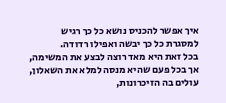איך אפשר להכניס נושא כל כך רגיש למסגרת כל כך יבשה ואפילו רדודה.
בכל זאת היא מאד רוצה לבצע את המשימה, אך בכל פעם שהיא מנסה למלא את השאלון, עולים בה הזיכרונות,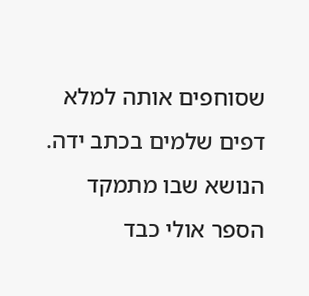שסוחפים אותה למלא דפים שלמים בכתב ידה.
הנושא שבו מתמקד הספר אולי כבד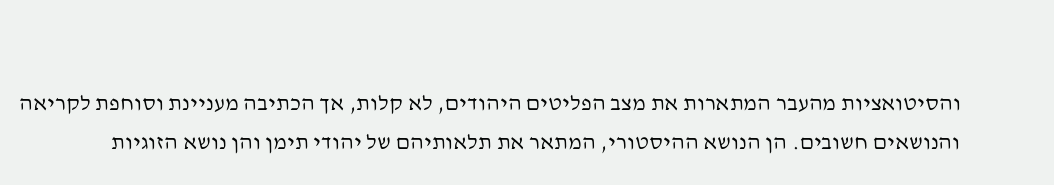והסיטואציות מהעבר המתארות את מצב הפליטים היהודים, לא קלות, אך הכתיבה מעניינת וסוחפת לקריאה והנושאים חשובים. הן הנושא ההיסטורי, המתאר את תלאותיהם של יהודי תימן והן נושא הזוגיות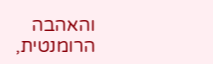והאהבה הרומנטית,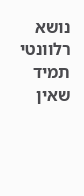נושא רלוונטי תמיד שאין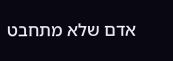אדם שלא מתחבט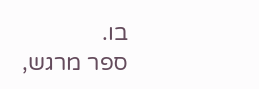בו.
ספר מרגש,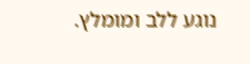נוגע ללב ומומלץ.